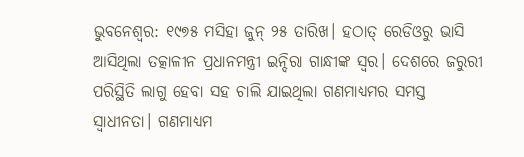ଭୁବନେଶ୍ବର: ୧୯୭୫ ମସିହା ଜୁନ୍ ୨୫ ତାରିଖ। ହଠାତ୍ ରେଡିଓରୁ ଭାସି ଆସିଥିଲା ତତ୍କାଳୀନ ପ୍ରଧାନମନ୍ତ୍ରୀ ଇନ୍ଦିରା ଗାନ୍ଧୀଙ୍କ ସ୍ବର। ଦେଶରେ ଜରୁରୀ ପରିସ୍ଥିତି ଲାଗୁ ହେବା ସହ ଚାଲି ଯାଇଥିଲା ଗଣମାଧ୍ୟମର ସମସ୍ତ ସ୍ବାଧୀନତା। ଗଣମାଧ୍ୟମ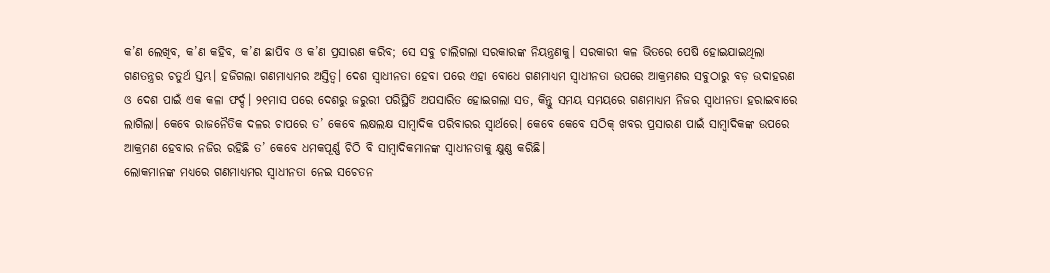କ’ଣ ଲେଖିବ, କ’ଣ କହିବ, କ’ଣ ଛାପିବ ଓ କ’ଣ ପ୍ରସାରଣ କରିବ; ସେ ସବୁ ଚାଲିଗଲା ସରକାରଙ୍କ ନିୟନ୍ତ୍ରଣକୁ। ସରକାରୀ କଳ ଭିତରେ ପେଷି ହୋଇଯାଇଥିଲା ଗଣତନ୍ତ୍ରର ଚତୁର୍ଥ ସ୍ତମ୍ଭ। ହଜିଗଲା ଗଣମାଧ୍ୟମର ଅସ୍ତିତ୍ବ। ଦେଶ ସ୍ବାଧୀନତା ହେବା ପରେ ଏହା ବୋଧେ ଗଣମାଧ୍ୟମ ସ୍ବାଧୀନତା ଉପରେ ଆକ୍ରମଣର ସବୁଠାରୁ ବଡ଼ ଉଦାହରଣ ଓ ଦେଶ ପାଇଁ ଏକ କଳା ଫର୍ଦ୍ଦ। ୨୧ମାସ ପରେ ଦେଶରୁ ଜରୁରୀ ପରିସ୍ଥିତି ଅପସାରିତ ହୋଇଗଲା ସତ, କିନ୍ତୁ ସମୟ ସମୟରେ ଗଣମାଧ୍ୟମ ନିଜର ସ୍ବାଧୀନତା ହରାଇବାରେ ଲାଗିଲା। କେବେ ରାଜନୈତିକ ଦଳର ଚାପରେ ତ’ କେବେ ଲକ୍ଷଲକ୍ଷ ସାମ୍ବାଦିକ ପରିବାରର ସ୍ବାର୍ଥରେ। କେବେ କେବେ ସଠିକ୍ ଖବର ପ୍ରସାରଣ ପାଇଁ ସାମ୍ବାଦିକଙ୍କ ଉପରେ ଆକ୍ରମଣ ହେବାର ନଜିର ରହିଛି ତ’ କେବେ ଧମକପୂର୍ଣ୍ଣ ଚିଠି ବି ସାମ୍ବାଦିକମାନଙ୍କ ସ୍ବାଧୀନତାକୁ କ୍ଷୁଣ୍ଣ କରିଛି।
ଲୋକମାନଙ୍କ ମଧ୍ୟରେ ଗଣମାଧ୍ୟମର ସ୍ବାଧୀନତା ନେଇ ସଚେତନ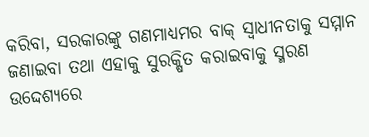କରିବା, ସରକାରଙ୍କୁ ଗଣମାଧ୍ୟମର ବାକ୍ ସ୍ବାଧୀନତାକୁ ସମ୍ମାନ ଜଣାଇବା ତଥା ଏହାକୁ ସୁରକ୍ଷିତ କରାଇବାକୁ ସ୍ମରଣ ଉଦ୍ଦେଶ୍ୟରେ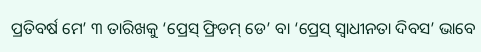ପ୍ରତିବର୍ଷ ମେ’ ୩ ତାରିଖକୁ ‘ପ୍ରେସ୍ ଫ୍ରିଡମ୍ ଡେ’ ବା ‘ପ୍ରେସ୍ ସ୍ବାଧୀନତା ଦିବସ’ ଭାବେ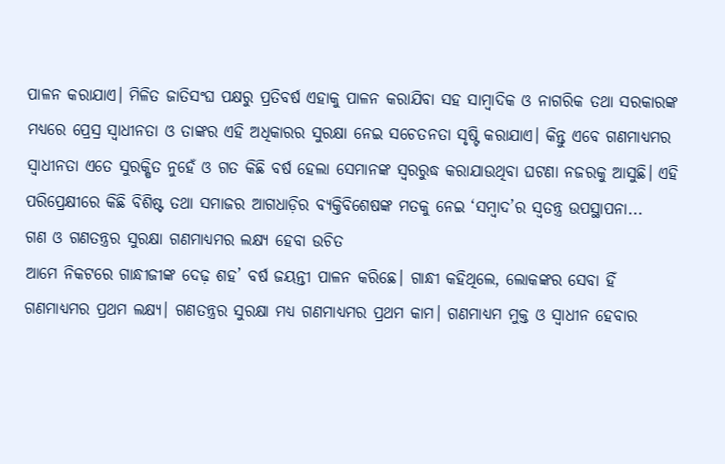ପାଳନ କରାଯାଏ। ମିଳିତ ଜାତିସଂଘ ପକ୍ଷରୁ ପ୍ରତିବର୍ଷ ଏହାକୁ ପାଳନ କରାଯିବା ସହ ସାମ୍ବାଦିକ ଓ ନାଗରିକ ତଥା ସରକାରଙ୍କ ମଧ୍ୟରେ ପ୍ରେସ୍ର ସ୍ବାଧୀନତା ଓ ତାଙ୍କର ଏହି ଅଧିକାରର ସୁରକ୍ଷା ନେଇ ସଚେତନତା ସୃଷ୍ଟି କରାଯାଏ। କିନ୍ତୁ ଏବେ ଗଣମାଧ୍ୟମର ସ୍ବାଧୀନତା ଏତେ ସୁରକ୍ଷିତ ନୁହେଁ ଓ ଗତ କିଛି ବର୍ଷ ହେଲା ସେମାନଙ୍କ ସ୍ବରରୁଦ୍ଧ କରାଯାଉଥିବା ଘଟଣା ନଜରକୁ ଆସୁଛି। ଏହି ପରିପ୍ରେକ୍ଷୀରେ କିଛି ବିଶିଷ୍ଟ ତଥା ସମାଜର ଆଗଧାଡ଼ିର ବ୍ୟକ୍ତିବିଶେଷଙ୍କ ମତକୁ ନେଇ ‘ସମ୍ବାଦ’ର ସ୍ବତନ୍ତ୍ର ଉପସ୍ଥାପନା...
ଗଣ ଓ ଗଣତନ୍ତ୍ରର ସୁରକ୍ଷା ଗଣମାଧ୍ୟମର ଲକ୍ଷ୍ୟ ହେବା ଉଚିତ
ଆମେ ନିକଟରେ ଗାନ୍ଧୀଜୀଙ୍କ ଦେଢ଼ ଶହ’ ବର୍ଷ ଜୟନ୍ତୀ ପାଳନ କରିଛେ। ଗାନ୍ଧୀ କହିଥିଲେ, ଲୋକଙ୍କର ସେବା ହିଁ ଗଣମାଧ୍ୟମର ପ୍ରଥମ ଲକ୍ଷ୍ୟ। ଗଣତନ୍ତ୍ରର ସୁରକ୍ଷା ମଧ୍ୟ ଗଣମାଧ୍ୟମର ପ୍ରଥମ କାମ। ଗଣମାଧ୍ୟମ ମୁକ୍ତ ଓ ସ୍ବାଧୀନ ହେବାର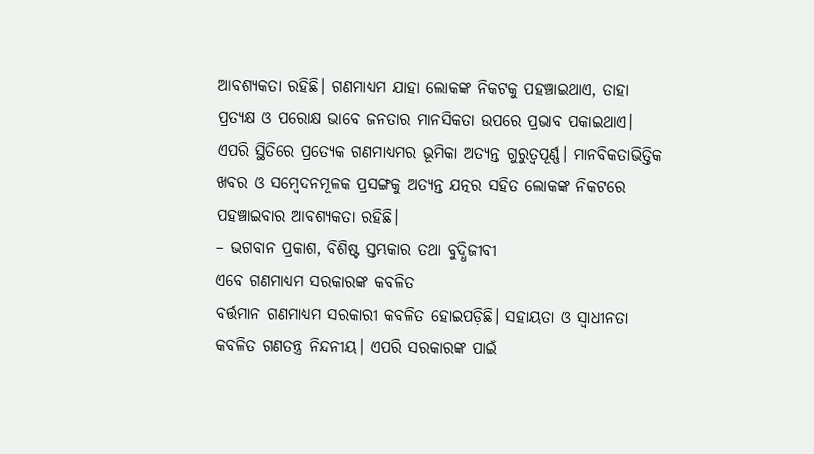ଆବଶ୍ୟକତା ରହିଛି। ଗଣମାଧ୍ୟମ ଯାହା ଲୋକଙ୍କ ନିକଟକୁ ପହଞ୍ଚାଇଥାଏ, ତାହା ପ୍ରତ୍ୟକ୍ଷ ଓ ପରୋକ୍ଷ ଭାବେ ଜନତାର ମାନସିକତା ଉପରେ ପ୍ରଭାବ ପକାଇଥାଏ। ଏପରି ସ୍ଥିତିରେ ପ୍ରତ୍ୟେକ ଗଣମାଧ୍ୟମର ଭୂମିକା ଅତ୍ୟନ୍ତ ଗୁରୁତ୍ବପୂର୍ଣ୍ଣ। ମାନବିକତାଭିତ୍ତିକ ଖବର ଓ ସମ୍ବେଦନମୂଳକ ପ୍ରସଙ୍ଗକୁ ଅତ୍ୟନ୍ତ ଯତ୍ନର ସହିତ ଲୋକଙ୍କ ନିକଟରେ ପହଞ୍ଚାଇବାର ଆବଶ୍ୟକତା ରହିଛି।
– ଭଗବାନ ପ୍ରକାଶ, ବିଶିଷ୍ଟ ସ୍ତମ୍ଭକାର ତଥା ବୁଦ୍ଧିଜୀବୀ
ଏବେ ଗଣମାଧ୍ୟମ ସରକାରଙ୍କ କବଳିତ
ବର୍ତ୍ତମାନ ଗଣମାଧ୍ୟମ ସରକାରୀ କବଳିତ ହୋଇପଡ଼ିଛି। ସହାୟତା ଓ ସ୍ବାଧୀନତା କବଳିତ ଗଣତନ୍ତ୍ର ନିନ୍ଦନୀୟ। ଏପରି ସରକାରଙ୍କ ପାଇଁ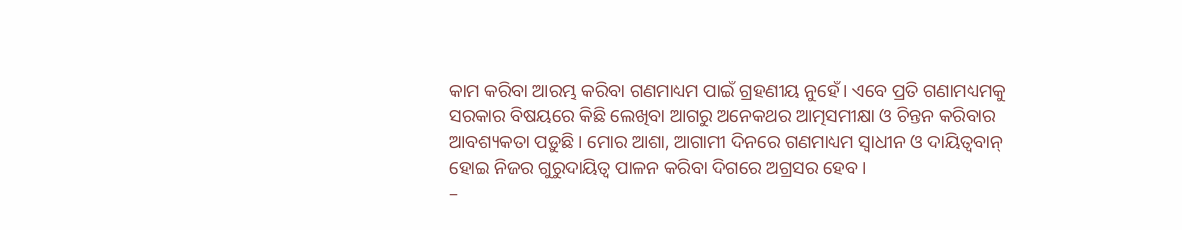କାମ କରିବା ଆରମ୍ଭ କରିବା ଗଣମାଧ୍ୟମ ପାଇଁ ଗ୍ରହଣୀୟ ନୁହେଁ। ଏବେ ପ୍ରତି ଗଣାମଧ୍ୟମକୁ ସରକାର ବିଷୟରେ କିଛି ଲେଖିବା ଆଗରୁ ଅନେକଥର ଆତ୍ମସମୀକ୍ଷା ଓ ଚିନ୍ତନ କରିବାର ଆବଶ୍ୟକତା ପଡ଼ୁଛି। ମୋର ଆଶା, ଆଗାମୀ ଦିନରେ ଗଣମାଧ୍ୟମ ସ୍ବାଧୀନ ଓ ଦାୟିତ୍ବବାନ୍ ହୋଇ ନିଜର ଗୁରୁଦାୟିତ୍ବ ପାଳନ କରିବା ଦିଗରେ ଅଗ୍ରସର ହେବ।
–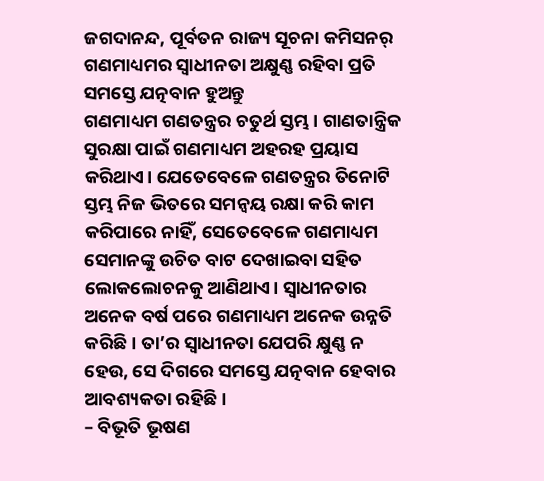ଜଗଦାନନ୍ଦ, ପୂର୍ବତନ ରାଜ୍ୟ ସୂଚନା କମିସନର୍
ଗଣମାଧ୍ୟମର ସ୍ବାଧୀନତା ଅକ୍ଷୁଣ୍ଣ ରହିବା ପ୍ରତି ସମସ୍ତେ ଯତ୍ନବାନ ହୁଅନ୍ତୁ
ଗଣମାଧ୍ୟମ ଗଣତନ୍ତ୍ରର ଚତୁର୍ଥ ସ୍ତମ୍ଭ। ଗାଣତାନ୍ତ୍ରିକ ସୁରକ୍ଷା ପାଇଁ ଗଣମାଧ୍ୟମ ଅହରହ ପ୍ରୟାସ କରିଥାଏ। ଯେତେବେଳେ ଗଣତନ୍ତ୍ରର ତିନୋଟି ସ୍ତମ୍ଭ ନିଜ ଭିତରେ ସମନ୍ୱୟ ରକ୍ଷା କରି କାମ କରିପାରେ ନାହିଁ, ସେତେବେଳେ ଗଣମାଧ୍ୟମ ସେମାନଙ୍କୁ ଉଚିତ ବାଟ ଦେଖାଇବା ସହିତ ଲୋକଲୋଚନକୁ ଆଣିଥାଏ। ସ୍ବାଧୀନତାର ଅନେକ ବର୍ଷ ପରେ ଗଣମାଧ୍ୟମ ଅନେକ ଉନ୍ନତି କରିଛି। ତା’ର ସ୍ବାଧୀନତା ଯେପରି କ୍ଷୁଣ୍ଣ ନ ହେଉ, ସେ ଦିଗରେ ସମସ୍ତେ ଯତ୍ନବାନ ହେବାର ଆବଶ୍ୟକତା ରହିଛି।
– ବିଭୂତି ଭୂଷଣ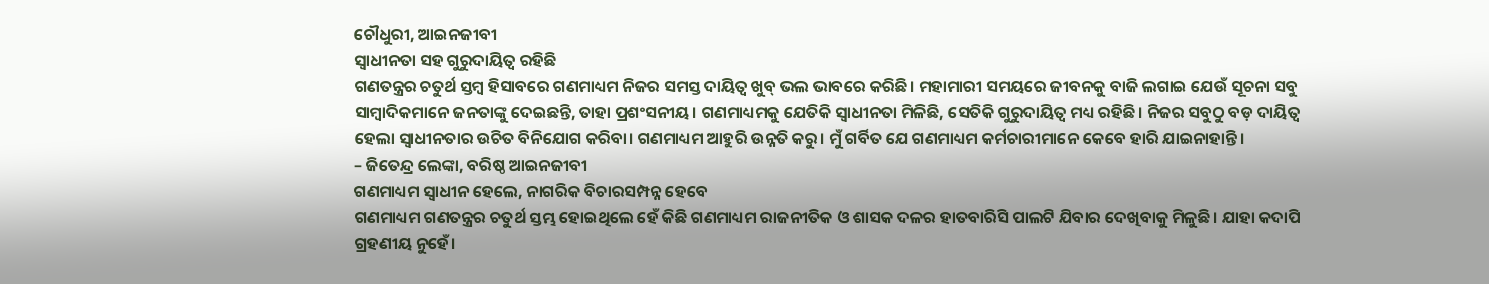ଚୌଧୁରୀ, ଆଇନଜୀବୀ
ସ୍ବାଧୀନତା ସହ ଗୁରୁଦାୟିତ୍ବ ରହିଛି
ଗଣତନ୍ତ୍ରର ଚତୁର୍ଥ ସ୍ତମ୍ବ ହିସାବରେ ଗଣମାଧ୍ୟମ ନିଜର ସମସ୍ତ ଦାୟିତ୍ବ ଖୁବ୍ ଭଲ ଭାବରେ କରିଛି। ମହାମାରୀ ସମୟରେ ଜୀବନକୁ ବାଜି ଲଗାଇ ଯେଉଁ ସୂଚନା ସବୁ ସାମ୍ବାଦିକମାନେ ଜନତାଙ୍କୁ ଦେଇଛନ୍ତି, ତାହା ପ୍ରଶଂସନୀୟ। ଗଣମାଧ୍ୟମକୁ ଯେତିକି ସ୍ୱାଧୀନତା ମିଳିଛି, ସେତିକି ଗୁରୁଦାୟିତ୍ବ ମଧ୍ୟ ରହିଛି। ନିଜର ସବୁଠୁ ବଡ଼ ଦାୟିତ୍ବ ହେଲା ସ୍ବାଧୀନତାର ଉଚିତ ବିନିଯୋଗ କରିବା। ଗଣମାଧ୍ୟମ ଆହୁରି ଉନ୍ନତି କରୁ। ମୁଁ ଗର୍ବିତ ଯେ ଗଣମାଧ୍ୟମ କର୍ମଚାରୀମାନେ କେବେ ହାରି ଯାଇନାହାନ୍ତି।
– ଜିତେନ୍ଦ୍ର ଲେଙ୍କା, ବରିଷ୍ଠ ଆଇନଜୀବୀ
ଗଣମାଧ୍ୟମ ସ୍ବାଧୀନ ହେଲେ, ନାଗରିକ ବିଚାରସମ୍ପନ୍ନ ହେବେ
ଗଣମାଧ୍ୟମ ଗଣତନ୍ତ୍ରର ଚତୁର୍ଥ ସ୍ତମ୍ଭ ହୋଇଥିଲେ ହେଁ କିଛି ଗଣମାଧ୍ୟମ ରାଜନୀତିକ ଓ ଶାସକ ଦଳର ହାତବାରିସି ପାଲଟି ଯିବାର ଦେଖିବାକୁ ମିଳୁଛି। ଯାହା କଦାପି ଗ୍ରହଣୀୟ ନୁହେଁ।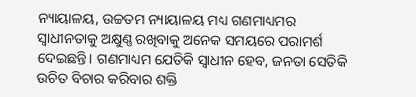ନ୍ୟାୟାଳୟ, ଉଚ୍ଚତମ ନ୍ୟାୟାଳୟ ମଧ୍ୟ ଗଣମାଧ୍ୟମର ସ୍ବାଧୀନତାକୁ ଅକ୍ଷୁଣ୍ଣ ରଖିବାକୁ ଅନେକ ସମୟରେ ପରାମର୍ଶ ଦେଇଛନ୍ତି। ଗଣମାଧ୍ୟମ ଯେତିକି ସ୍ବାଧୀନ ହେବ, ଜନତା ସେତିକି ଉଚିତ ବିଚାର କରିବାର ଶକ୍ତି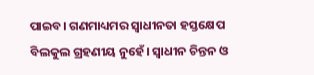ପାଇବ। ଗଣମାଧ୍ୟମର ସ୍ବାଧୀନତା ହସ୍ତକ୍ଷେପ ବିଲକୁଲ ଗ୍ରହଣୀୟ ନୁହେଁ। ସ୍ବାଧୀନ ଚିନ୍ତନ ଓ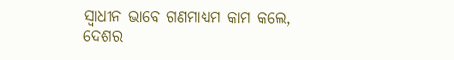ସ୍ବାଧୀନ ଭାବେ ଗଣମାଧ୍ୟମ କାମ କଲେ, ଦେଶର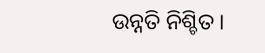ଉନ୍ନତି ନିଶ୍ଚିତ।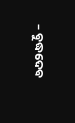– ବୁଦ୍ଧଦେବ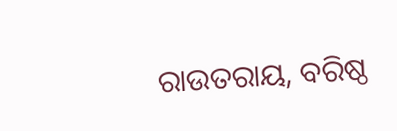ରାଉତରାୟ, ବରିଷ୍ଠ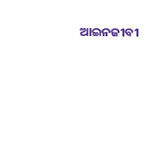ଆଇନଜୀବୀ